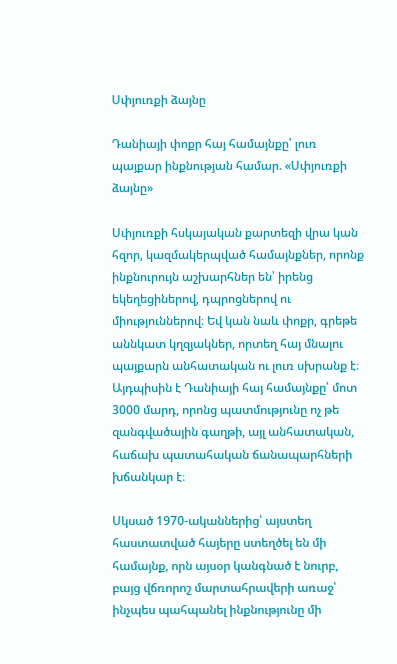Սփյուռքի ձայնը

Դանիայի փոքր հայ համայնքը՝ լուռ պայքար ինքնության համար. «Սփյուռքի ձայնը»

Սփյուռքի հսկայական քարտեզի վրա կան հզոր, կազմակերպված համայնքներ, որոնք ինքնուրույն աշխարհներ են՝ իրենց եկեղեցիներով, դպրոցներով ու միություններով։ Եվ կան նաև փոքր, գրեթե աննկատ կղզյակներ, որտեղ հայ մնալու պայքարն անհատական ու լուռ սխրանք է։ Այդպիսին է Դանիայի հայ համայնքը՝ մոտ 3000 մարդ, որոնց պատմությունը ոչ թե զանգվածային գաղթի, այլ անհատական, հաճախ պատահական ճանապարհների խճանկար է։

Սկսած 1970-ականներից՝ այստեղ հաստատված հայերը ստեղծել են մի համայնք, որն այսօր կանգնած է նուրբ, բայց վճռորոշ մարտահրավերի առաջ՝ ինչպես պահպանել ինքնությունը մի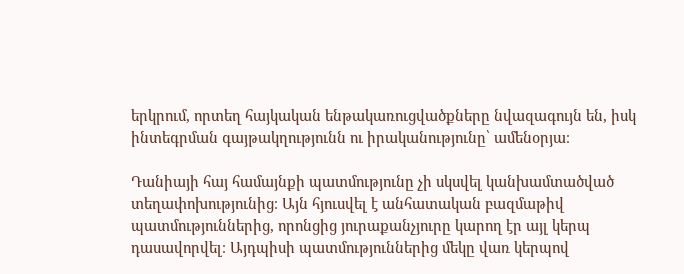երկրում, որտեղ հայկական ենթակառուցվածքները նվազագույն են, իսկ ինտեգրման գայթակղությունն ու իրականությունը՝ ամենօրյա։

Դանիայի հայ համայնքի պատմությունը չի սկսվել կանխամտածված տեղափոխությունից։ Այն հյուսվել է անհատական բազմաթիվ պատմություններից, որոնցից յուրաքանչյուրը կարող էր այլ կերպ դասավորվել։ Այդպիսի պատմություններից մեկը վառ կերպով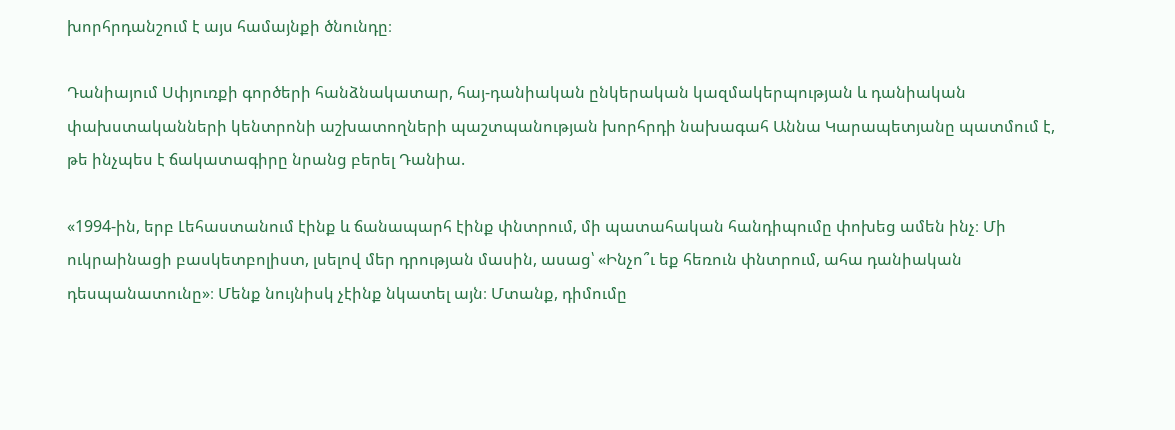խորհրդանշում է այս համայնքի ծնունդը։

Դանիայում Սփյուռքի գործերի հանձնակատար, հայ-դանիական ընկերական կազմակերպության և դանիական փախստականների կենտրոնի աշխատողների պաշտպանության խորհրդի նախագահ Աննա Կարապետյանը պատմում է, թե ինչպես է ճակատագիրը նրանց բերել Դանիա.

«1994-ին, երբ Լեհաստանում էինք և ճանապարհ էինք փնտրում, մի պատահական հանդիպումը փոխեց ամեն ինչ։ Մի ուկրաինացի բասկետբոլիստ, լսելով մեր դրության մասին, ասաց՝ «Ինչո՞ւ եք հեռուն փնտրում, ահա դանիական դեսպանատունը»։ Մենք նույնիսկ չէինք նկատել այն։ Մտանք, դիմումը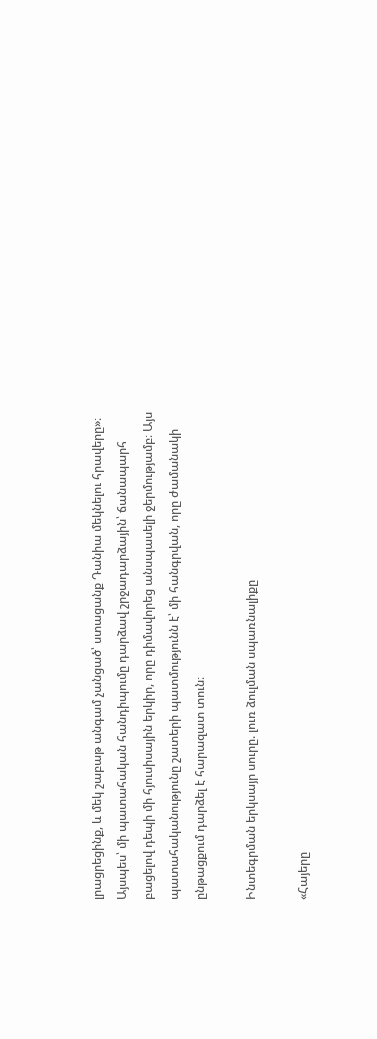լրացրեցինք, և մեկ շաբաթ անգամ չանցած՝ ստացանք Դանիա մեկնելու հրավերը»։ Այսպես՝ մի պատահական հանդիպումը դարձավ շրջադարձային՝ ճանապարհ բացելով դեպի մի հյուսիսային երկիր, որը դիմավորեց անսպասելի ջերմությամբ։ Այս պատահականությունը շատերի պատմությունն է՝ մի հանգրվան, որը ժամանակի ընթացքում դարձել է հարազատ տուն։

Ինտեգրման երկսայր սուրը. լուռ ձուլման սպառնալիքը

«Հայերը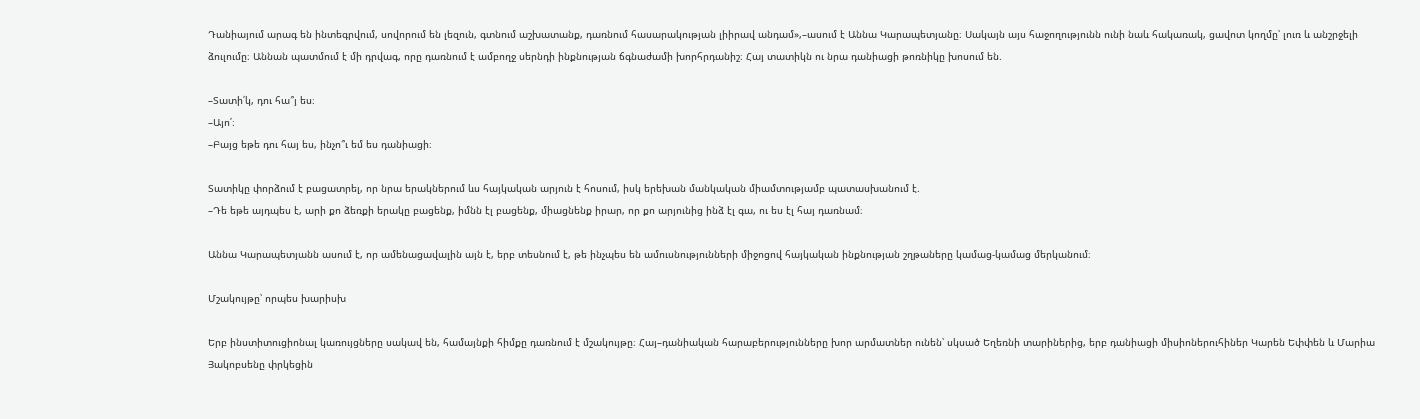Դանիայում արագ են ինտեգրվում, սովորում են լեզուն, գտնում աշխատանք, դառնում հասարակության լիիրավ անդամ»,–ասում է Աննա Կարապետյանը։ Սակայն այս հաջողությունն ունի նաև հակառակ, ցավոտ կողմը՝ լուռ և անշրջելի ձուլումը։ Աննան պատմում է մի դրվագ, որը դառնում է ամբողջ սերնդի ինքնության ճգնաժամի խորհրդանիշ։ Հայ տատիկն ու նրա դանիացի թոռնիկը խոսում են.

–Տատի՛կ, դու հա՞յ ես։
–Այո՛։
–Բայց եթե դու հայ ես, ինչո՞ւ եմ ես դանիացի։

Տատիկը փորձում է բացատրել, որ նրա երակներում ևս հայկական արյուն է հոսում, իսկ երեխան մանկական միամտությամբ պատասխանում է.
–Դե եթե այդպես է, արի քո ձեռքի երակը բացենք, իմնն էլ բացենք, միացնենք իրար, որ քո արյունից ինձ էլ գա, ու ես էլ հայ դառնամ։

Աննա Կարապետյանն ասում է, որ ամենացավալին այն է, երբ տեսնում է, թե ինչպես են ամուսնությունների միջոցով հայկական ինքնության շղթաները կամաց-կամաց մերկանում։

Մշակույթը՝ որպես խարիսխ

Երբ ինստիտուցիոնալ կառույցները սակավ են, համայնքի հիմքը դառնում է մշակույթը։ Հայ–դանիական հարաբերությունները խոր արմատներ ունեն՝ սկսած Եղեռնի տարիներից, երբ դանիացի միսիոներուհիներ Կարեն Եփփեն և Մարիա Յակոբսենը փրկեցին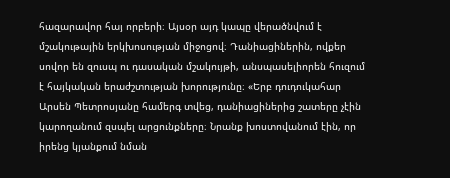հազարավոր հայ որբերի։ Այսօր այդ կապը վերածնվում է մշակութային երկխոսության միջոցով։ Դանիացիներին, ովքեր սովոր են զուսպ ու դասական մշակույթի, անսպասելիորեն հուզում է հայկական երաժշտության խորությունը։ «Երբ դուդուկահար Արսեն Պետրոսյանը համերգ տվեց, դանիացիներից շատերը չէին կարողանում զսպել արցունքները։ Նրանք խոստովանում էին, որ իրենց կյանքում նման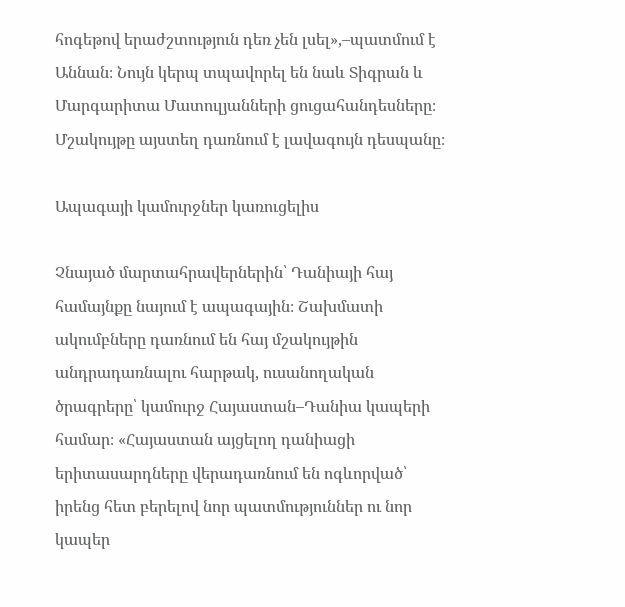հոգեթով երաժշտություն դեռ չեն լսել»,–պատմում է Աննան։ Նույն կերպ տպավորել են նաև Տիգրան և Մարգարիտա Մատուլյանների ցուցահանդեսները։ Մշակույթը այստեղ դառնում է լավագույն դեսպանը։

Ապագայի կամուրջներ կառուցելիս

Չնայած մարտահրավերներին՝ Դանիայի հայ համայնքը նայում է ապագային։ Շախմատի ակումբները դառնում են հայ մշակույթին անդրադառնալու հարթակ, ուսանողական ծրագրերը՝ կամուրջ Հայաստան–Դանիա կապերի համար։ «Հայաստան այցելող դանիացի երիտասարդները վերադառնում են ոգևորված՝ իրենց հետ բերելով նոր պատմություններ ու նոր կապեր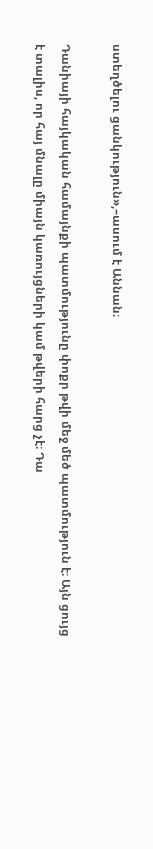ստեղծելու ցանկություն»,–ասում է Աննան։

Դանիայի հայկական համայնքի պատմությունը փոքր թվի մեջ մեծ պատմություն է։ Այն ցույց է տալիս, որ հայ մնալը միայն կառույցների կամ թվերի հարց չէ։ Դա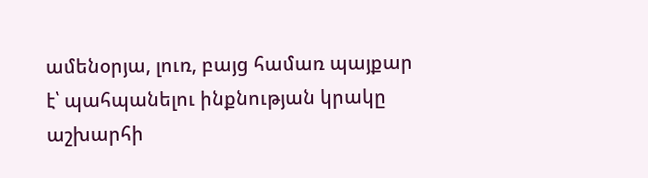ամենօրյա, լուռ, բայց համառ պայքար է՝ պահպանելու ինքնության կրակը աշխարհի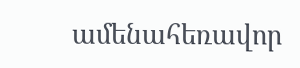ամենահեռավոր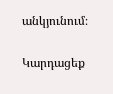անկյունում։

Կարդացեք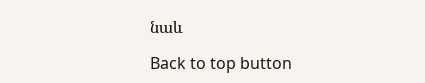նաև

Back to top button